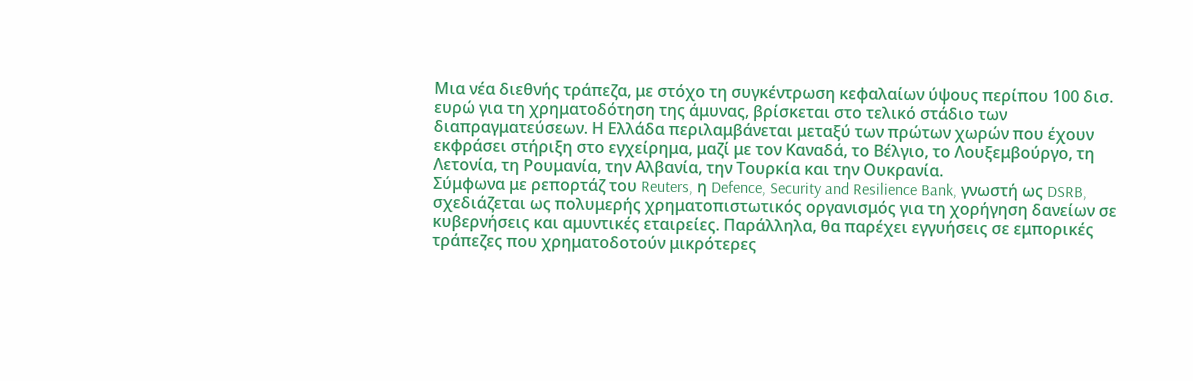Μια νέα διεθνής τράπεζα, με στόχο τη συγκέντρωση κεφαλαίων ύψους περίπου 100 δισ. ευρώ για τη χρηματοδότηση της άμυνας, βρίσκεται στο τελικό στάδιο των διαπραγματεύσεων. Η Ελλάδα περιλαμβάνεται μεταξύ των πρώτων χωρών που έχουν εκφράσει στήριξη στο εγχείρημα, μαζί με τον Καναδά, το Βέλγιο, το Λουξεμβούργο, τη Λετονία, τη Ρουμανία, την Αλβανία, την Τουρκία και την Ουκρανία.
Σύμφωνα με ρεπορτάζ του Reuters, η Defence, Security and Resilience Bank, γνωστή ως DSRB, σχεδιάζεται ως πολυμερής χρηματοπιστωτικός οργανισμός για τη χορήγηση δανείων σε κυβερνήσεις και αμυντικές εταιρείες. Παράλληλα, θα παρέχει εγγυήσεις σε εμπορικές τράπεζες που χρηματοδοτούν μικρότερες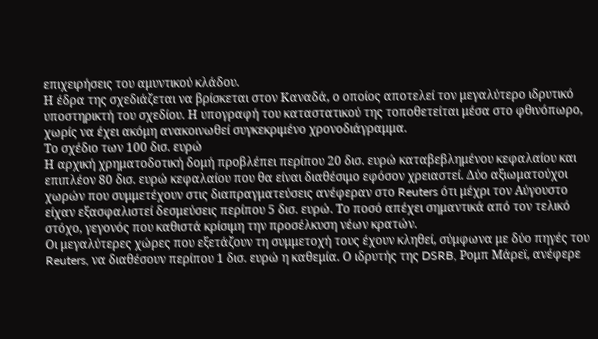επιχειρήσεις του αμυντικού κλάδου.
Η έδρα της σχεδιάζεται να βρίσκεται στον Καναδά, ο οποίος αποτελεί τον μεγαλύτερο ιδρυτικό υποστηρικτή του σχεδίου. Η υπογραφή του καταστατικού της τοποθετείται μέσα στο φθινόπωρο, χωρίς να έχει ακόμη ανακοινωθεί συγκεκριμένο χρονοδιάγραμμα.
Το σχέδιο των 100 δισ. ευρώ
Η αρχική χρηματοδοτική δομή προβλέπει περίπου 20 δισ. ευρώ καταβεβλημένου κεφαλαίου και επιπλέον 80 δισ. ευρώ κεφαλαίου που θα είναι διαθέσιμο εφόσον χρειαστεί. Δύο αξιωματούχοι χωρών που συμμετέχουν στις διαπραγματεύσεις ανέφεραν στο Reuters ότι μέχρι τον Αύγουστο είχαν εξασφαλιστεί δεσμεύσεις περίπου 5 δισ. ευρώ. Το ποσό απέχει σημαντικά από τον τελικό στόχο, γεγονός που καθιστά κρίσιμη την προσέλκυση νέων κρατών.
Οι μεγαλύτερες χώρες που εξετάζουν τη συμμετοχή τους έχουν κληθεί, σύμφωνα με δύο πηγές του Reuters, να διαθέσουν περίπου 1 δισ. ευρώ η καθεμία. Ο ιδρυτής της DSRB, Ρομπ Μάρεϊ, ανέφερε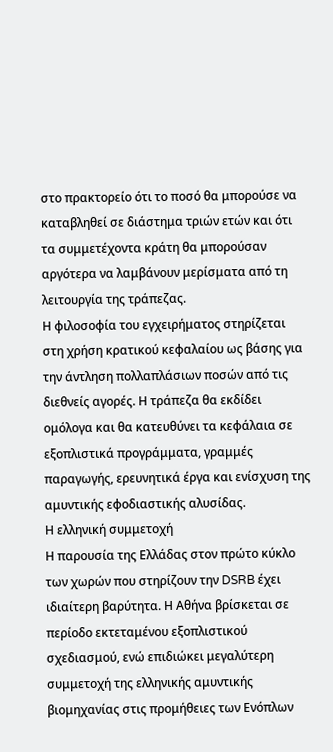στο πρακτορείο ότι το ποσό θα μπορούσε να καταβληθεί σε διάστημα τριών ετών και ότι τα συμμετέχοντα κράτη θα μπορούσαν αργότερα να λαμβάνουν μερίσματα από τη λειτουργία της τράπεζας.
Η φιλοσοφία του εγχειρήματος στηρίζεται στη χρήση κρατικού κεφαλαίου ως βάσης για την άντληση πολλαπλάσιων ποσών από τις διεθνείς αγορές. Η τράπεζα θα εκδίδει ομόλογα και θα κατευθύνει τα κεφάλαια σε εξοπλιστικά προγράμματα, γραμμές παραγωγής, ερευνητικά έργα και ενίσχυση της αμυντικής εφοδιαστικής αλυσίδας.
Η ελληνική συμμετοχή
Η παρουσία της Ελλάδας στον πρώτο κύκλο των χωρών που στηρίζουν την DSRB έχει ιδιαίτερη βαρύτητα. Η Αθήνα βρίσκεται σε περίοδο εκτεταμένου εξοπλιστικού σχεδιασμού, ενώ επιδιώκει μεγαλύτερη συμμετοχή της ελληνικής αμυντικής βιομηχανίας στις προμήθειες των Ενόπλων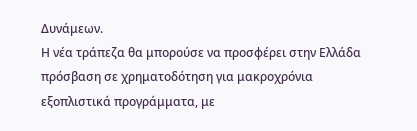Δυνάμεων.
Η νέα τράπεζα θα μπορούσε να προσφέρει στην Ελλάδα πρόσβαση σε χρηματοδότηση για μακροχρόνια εξοπλιστικά προγράμματα, με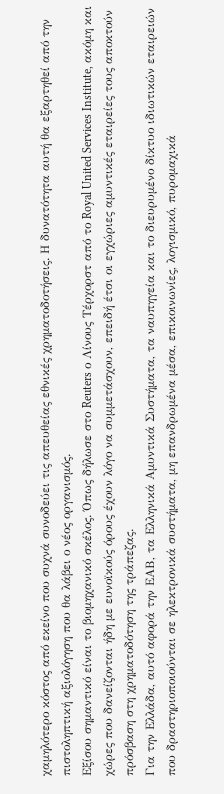χαμηλότερο κόστος από εκείνο που συχνά συνοδεύει τις απευθείας εθνικές χρηματοδοτήσεις. Η δυνατότητα αυτή θα εξαρτηθεί από την πιστοληπτική αξιολόγηση που θα λάβει ο νέος οργανισμός.
Εξίσου σημαντικό είναι το βιομηχανικό σκέλος. Όπως δήλωσε στο Reuters ο Λίνους Τέρχορστ από το Royal United Services Institute, ακόμη και χώρες που δανείζονται ήδη με ευνοϊκούς όρους έχουν λόγο να συμμετάσχουν, επειδή έτσι οι εγχώριες αμυντικές εταιρείες τους αποκτούν πρόσβαση στη χρηματοδότηση της τράπεζας.
Για την Ελλάδα, αυτό αφορά την ΕΑΒ, τα Ελληνικά Αμυντικά Συστήματα, τα ναυπηγεία και το διευρυμένο δίκτυο ιδιωτικών εταιρειών που δραστηριοποιούνται σε ηλεκτρονικά συστήματα, μη επανδρωμένα μέσα, επικοινωνίες, λογισμικό, πυρομαχικά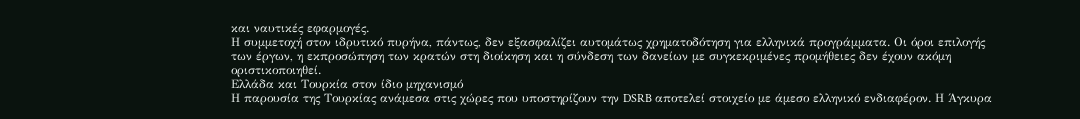και ναυτικές εφαρμογές.
Η συμμετοχή στον ιδρυτικό πυρήνα, πάντως, δεν εξασφαλίζει αυτομάτως χρηματοδότηση για ελληνικά προγράμματα. Οι όροι επιλογής των έργων, η εκπροσώπηση των κρατών στη διοίκηση και η σύνδεση των δανείων με συγκεκριμένες προμήθειες δεν έχουν ακόμη οριστικοποιηθεί.
Ελλάδα και Τουρκία στον ίδιο μηχανισμό
Η παρουσία της Τουρκίας ανάμεσα στις χώρες που υποστηρίζουν την DSRB αποτελεί στοιχείο με άμεσο ελληνικό ενδιαφέρον. Η Άγκυρα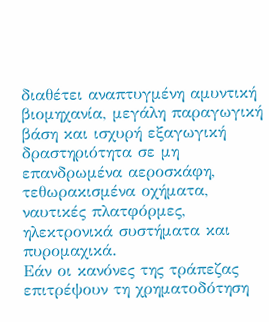διαθέτει αναπτυγμένη αμυντική βιομηχανία, μεγάλη παραγωγική βάση και ισχυρή εξαγωγική δραστηριότητα σε μη επανδρωμένα αεροσκάφη, τεθωρακισμένα οχήματα, ναυτικές πλατφόρμες, ηλεκτρονικά συστήματα και πυρομαχικά.
Εάν οι κανόνες της τράπεζας επιτρέψουν τη χρηματοδότηση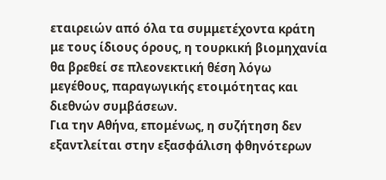εταιρειών από όλα τα συμμετέχοντα κράτη με τους ίδιους όρους, η τουρκική βιομηχανία θα βρεθεί σε πλεονεκτική θέση λόγω μεγέθους, παραγωγικής ετοιμότητας και διεθνών συμβάσεων.
Για την Αθήνα, επομένως, η συζήτηση δεν εξαντλείται στην εξασφάλιση φθηνότερων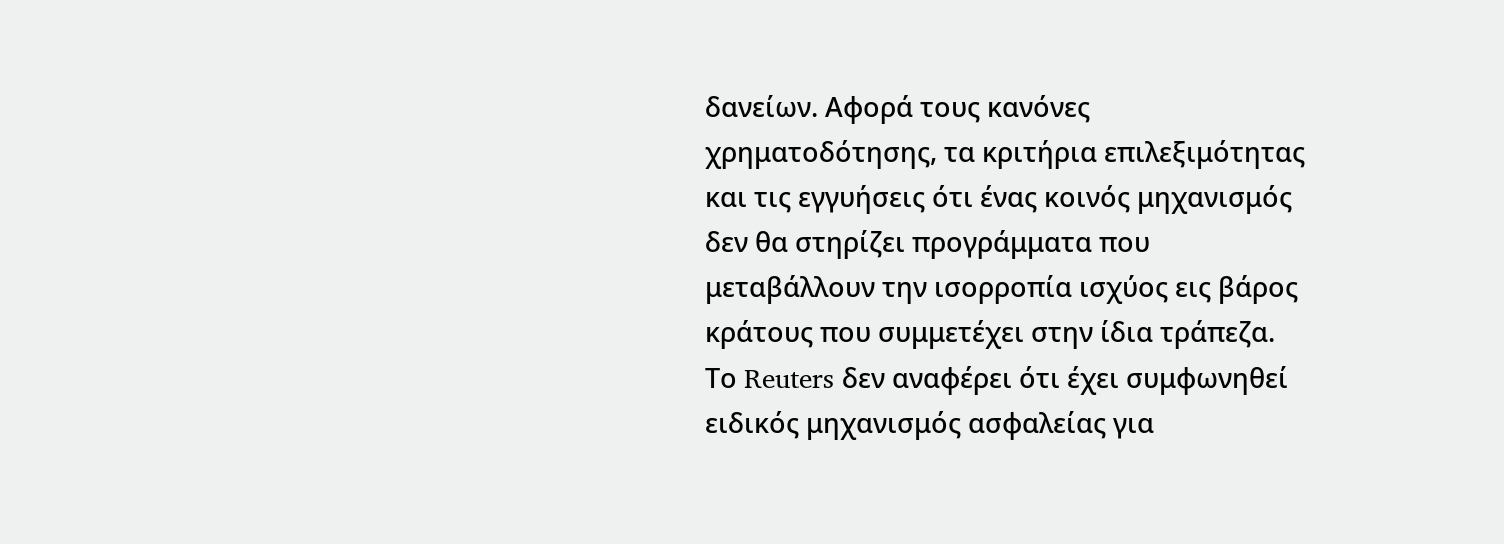δανείων. Αφορά τους κανόνες χρηματοδότησης, τα κριτήρια επιλεξιμότητας και τις εγγυήσεις ότι ένας κοινός μηχανισμός δεν θα στηρίζει προγράμματα που μεταβάλλουν την ισορροπία ισχύος εις βάρος κράτους που συμμετέχει στην ίδια τράπεζα.
Το Reuters δεν αναφέρει ότι έχει συμφωνηθεί ειδικός μηχανισμός ασφαλείας για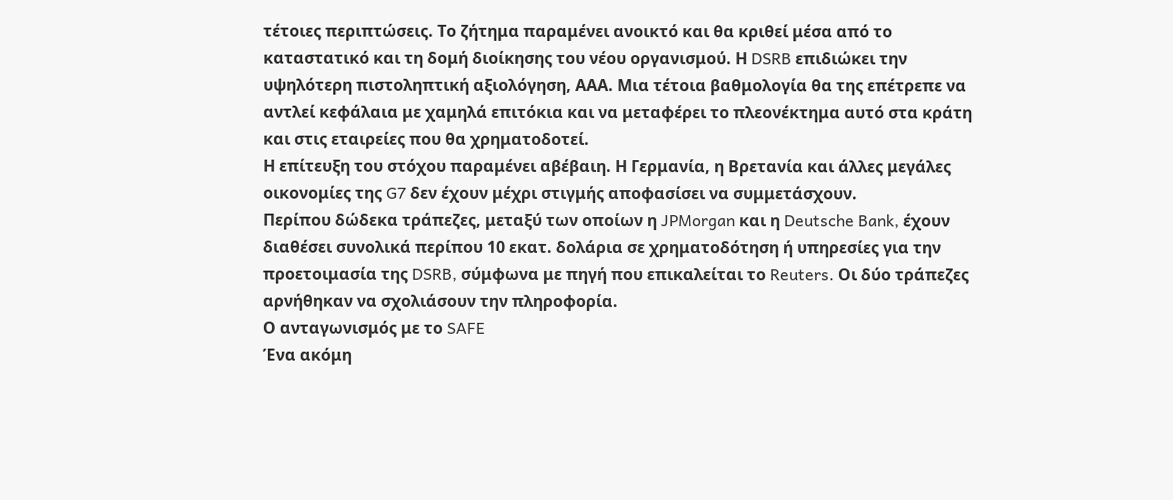τέτοιες περιπτώσεις. Το ζήτημα παραμένει ανοικτό και θα κριθεί μέσα από το καταστατικό και τη δομή διοίκησης του νέου οργανισμού. Η DSRB επιδιώκει την υψηλότερη πιστοληπτική αξιολόγηση, ΑΑΑ. Μια τέτοια βαθμολογία θα της επέτρεπε να αντλεί κεφάλαια με χαμηλά επιτόκια και να μεταφέρει το πλεονέκτημα αυτό στα κράτη και στις εταιρείες που θα χρηματοδοτεί.
Η επίτευξη του στόχου παραμένει αβέβαιη. Η Γερμανία, η Βρετανία και άλλες μεγάλες οικονομίες της G7 δεν έχουν μέχρι στιγμής αποφασίσει να συμμετάσχουν.
Περίπου δώδεκα τράπεζες, μεταξύ των οποίων η JPMorgan και η Deutsche Bank, έχουν διαθέσει συνολικά περίπου 10 εκατ. δολάρια σε χρηματοδότηση ή υπηρεσίες για την προετοιμασία της DSRB, σύμφωνα με πηγή που επικαλείται το Reuters. Οι δύο τράπεζες αρνήθηκαν να σχολιάσουν την πληροφορία.
Ο ανταγωνισμός με το SAFE
Ένα ακόμη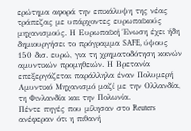ερώτημα αφορά την επικάλυψη της νέας τράπεζας με υπάρχοντες ευρωπαϊκούς μηχανισμούς. Η Ευρωπαϊκή Ένωση έχει ήδη δημιουργήσει το πρόγραμμα SAFE, ύψους 150 δισ. ευρώ, για τη χρηματοδότηση κοινών αμυντικών προμηθειών. Η Βρετανία επεξεργάζεται παράλληλα έναν Πολυμερή Αμυντικό Μηχανισμό μαζί με την Ολλανδία, τη Φινλανδία και την Πολωνία.
Πέντε πηγές που μίλησαν στο Reuters ανέφεραν ότι η πιθανή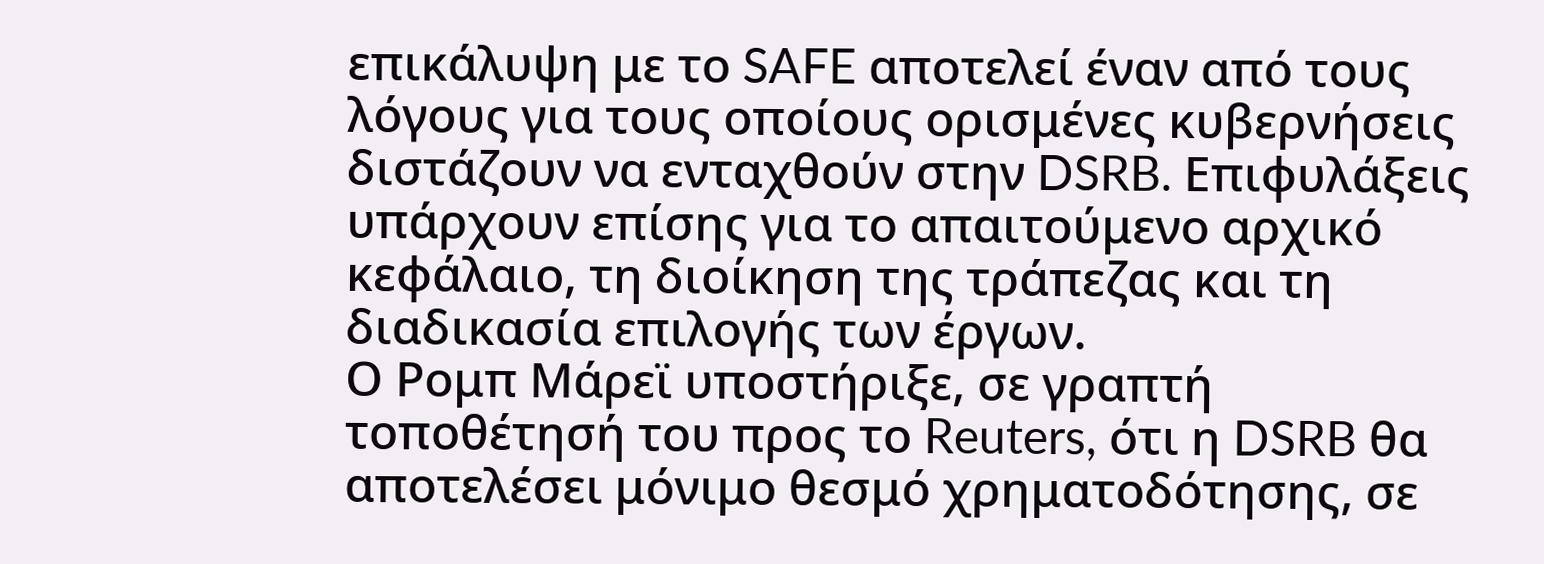επικάλυψη με το SAFE αποτελεί έναν από τους λόγους για τους οποίους ορισμένες κυβερνήσεις διστάζουν να ενταχθούν στην DSRB. Επιφυλάξεις υπάρχουν επίσης για το απαιτούμενο αρχικό κεφάλαιο, τη διοίκηση της τράπεζας και τη διαδικασία επιλογής των έργων.
Ο Ρομπ Μάρεϊ υποστήριξε, σε γραπτή τοποθέτησή του προς το Reuters, ότι η DSRB θα αποτελέσει μόνιμο θεσμό χρηματοδότησης, σε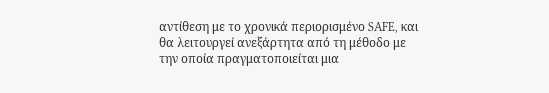αντίθεση με το χρονικά περιορισμένο SAFE, και θα λειτουργεί ανεξάρτητα από τη μέθοδο με την οποία πραγματοποιείται μια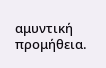αμυντική προμήθεια.